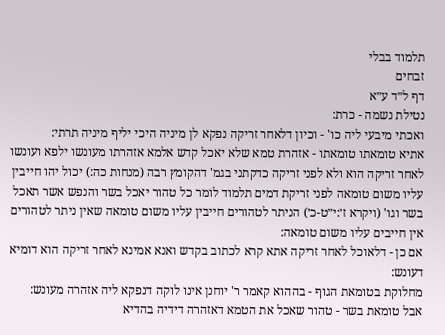תלמוד בבלי
זבחים
דף ל״ד ע״א
נטילת נשמה - כרת:
ואכתי מיבעי ליה כו' - וכיון דלאחר זריקה נפקא לן מיניה היכי יליף מיניה תרתי:
אתיא טומאתו טומאתו - אזהרת טמא שלא יאכל קדש אלמא אזהרתו מעונשו ילפא ועונשו לאחר זריקה הוא ולא לפני זריקה כדקתני בגמ' דהקומץ רבה (מנחות כה:) יכול יהו חייבין עליו משום טומאה לפני זריקת דמים תלמוד לומר כל טהור יאכל בשר והנפש אשר תאכל בשר וגו' (ויקרא ז׳:י״ט-כ׳) הניתר לטהורים חייבין עליו משום טומאה שאין ניתר לטהורים אין חייבים עליו משום טומאה:
אם כן - דלאוכל לאחר זריקה אתא קרא לכתוב בקדש ואנא אמינא לאחר זריקה הוא דומיא דעונש:
מחלוקת בטומאת הגוף - בההוא קאמר ר' יוחנן אינו לוקה דנפקא ליה אזהרה מעונש:
אבל טומאת בשר - טהור שאכל את הטמא דאזהרה דידיה בהדיא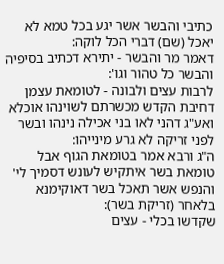כתיבי והבשר אשר יגע בכל טמא לא יאכל (שם) דברי הכל לוקה:
דאמר מר והבשר - יתירא דכתיב בסיפיה והבשר כל טהור וגו':
לרבות עצים ולבונה - לטומאת עצמן דחיבת הקדש מכשרתם לשוינהו אוכלא ואע"ג דהני לאו בני אכילה נינהו ובשר לפני זריקה לא גרע מינייהו:
ה"ג ורבא אמר בטומאת הגוף אבל טומאת בשר איתקיש לעונש דסמיך לי' והנפש אשר תאכל בשר דאוקימנא בלאחר (זריקת בשר):
שקדשו בכלי - עצים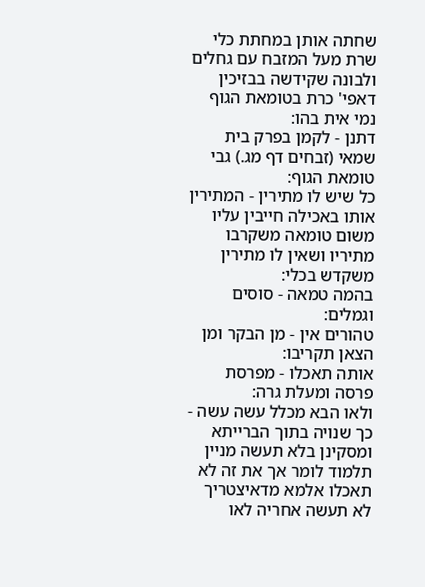שחתה אותן במחתת כלי שרת מעל המזבח עם גחלים ולבונה שקידשה בבזיכין דאפי' כרת בטומאת הגוף נמי אית בהו:
דתנן - לקמן בפרק בית שמאי (זבחים דף מג.) גבי טומאת הגוף:
כל שיש לו מתירין - המתירין אותו באכילה חייבין עליו משום טומאה משקרבו מתיריו ושאין לו מתירין משקדש בכלי:
בהמה טמאה - סוסים וגמלים:
טהורים אין - מן הבקר ומן הצאן תקריבו:
אותה תאכלו - מפרסת פרסה ומעלת גרה:
ולאו הבא מכלל עשה עשה - כך שנויה בתוך הברייתא ומסקינן בלא תעשה מניין תלמוד לומר אך את זה לא תאכלו אלמא מדאיצטריך לא תעשה אחריה לאו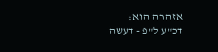אזהרה הוא:
דכ"ע ל"פ - דעשה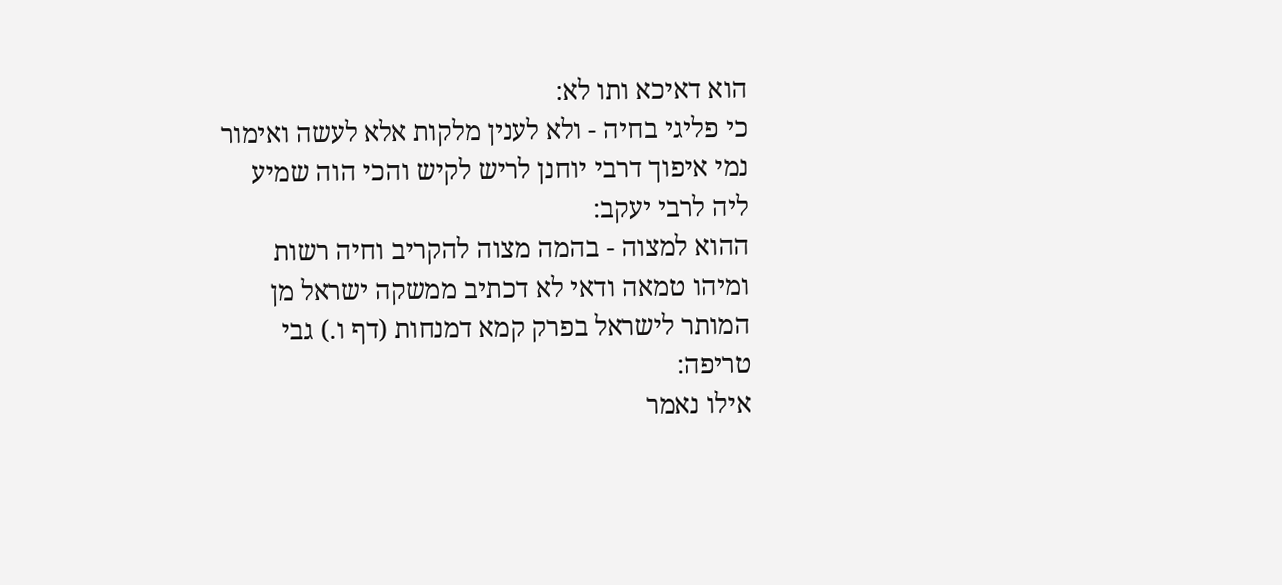הוא דאיכא ותו לא:
כי פליגי בחיה - ולא לענין מלקות אלא לעשה ואימור נמי איפוך דרבי יוחנן לריש לקיש והכי הוה שמיע ליה לרבי יעקב:
ההוא למצוה - בהמה מצוה להקריב וחיה רשות ומיהו טמאה ודאי לא דכתיב ממשקה ישראל מן המותר לישראל בפרק קמא דמנחות (דף ו.) גבי טריפה:
אילו נאמר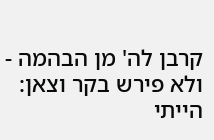קרבן לה' מן הבהמה - ולא פירש בקר וצאן:
הייתי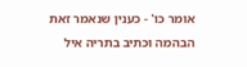אומר כו' - כענין שנאמר זאת הבהמה וכתיב בתריה איל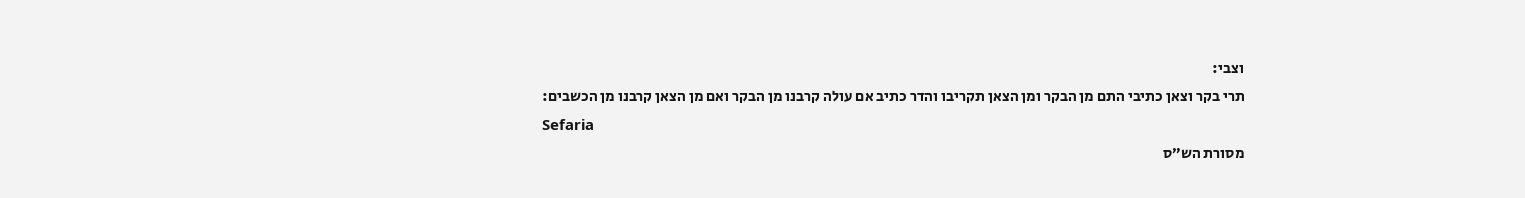וצבי:
תרי בקר וצאן כתיבי התם מן הבקר ומן הצאן תקריבו והדר כתיב אם עולה קרבנו מן הבקר ואם מן הצאן קרבנו מן הכשבים:
Sefaria
מסורת הש״ס